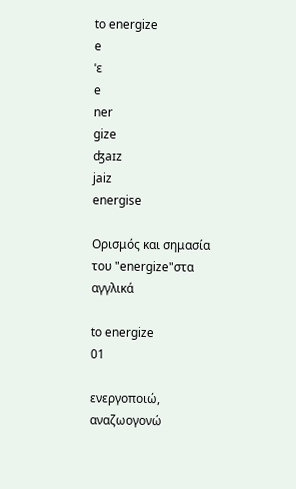to energize
e
ˈɛ
e
ner
gize
ʤaɪz
jaiz
energise

Ορισμός και σημασία του "energize"στα αγγλικά

to energize
01

ενεργοποιώ, αναζωογονώ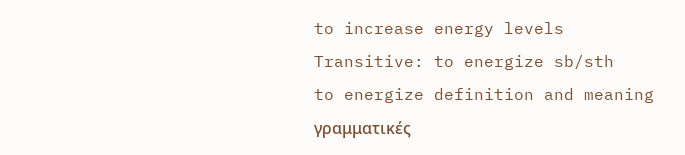to increase energy levels
Transitive: to energize sb/sth
to energize definition and meaning
γραμματικές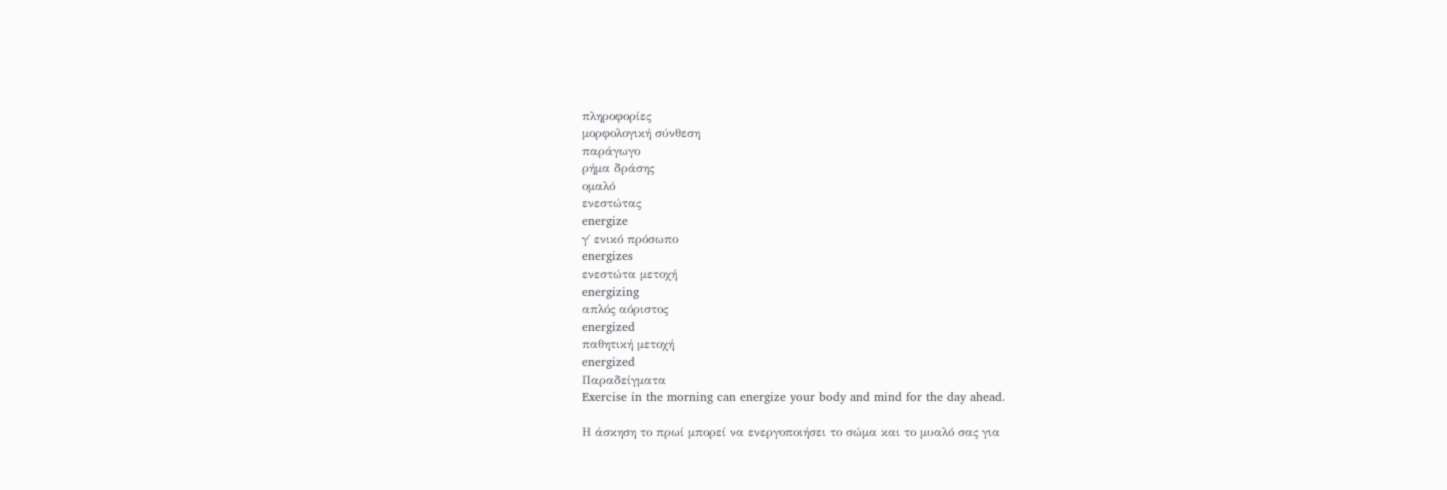πληροφορίες
μορφολογική σύνθεση
παράγωγο
ρήμα δράσης
ομαλό
ενεστώτας
energize
γ΄ ενικό πρόσωπο
energizes
ενεστώτα μετοχή
energizing
απλός αόριστος
energized
παθητική μετοχή
energized
Παραδείγματα
Exercise in the morning can energize your body and mind for the day ahead.

Η άσκηση το πρωί μπορεί να ενεργοποιήσει το σώμα και το μυαλό σας για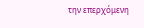την επερχόμενη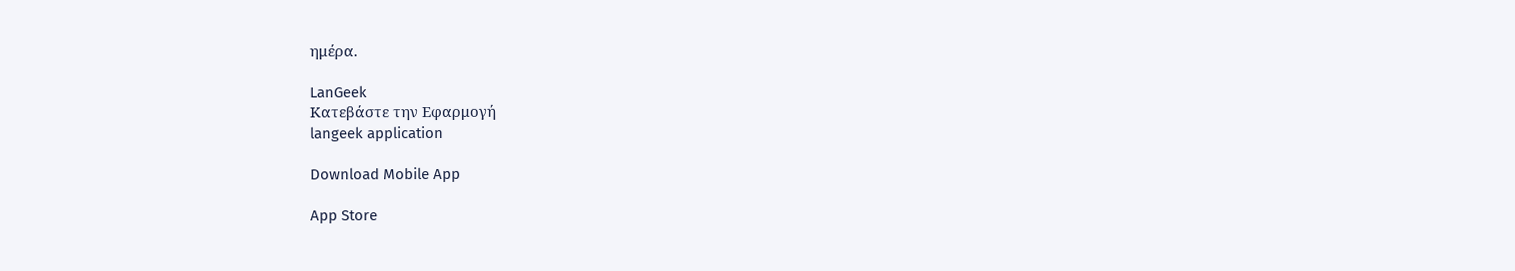ημέρα.

LanGeek
Κατεβάστε την Εφαρμογή
langeek application

Download Mobile App

App Store